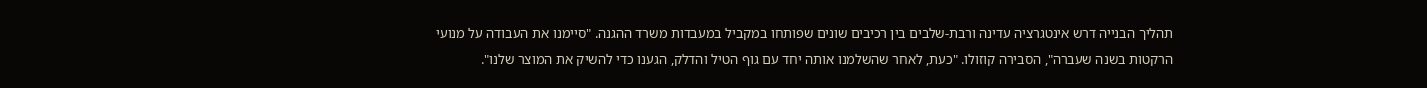תהליך הבנייה דרש אינטגרציה עדינה ורבת-שלבים בין רכיבים שונים שפותחו במקביל במעבדות משרד ההגנה. "סיימנו את העבודה על מנועי הרקטות בשנה שעברה", הסבירה קוזולו. "כעת, לאחר שהשלמנו אותה יחד עם גוף הטיל והדלק, הגענו כדי להשיק את המוצר שלנו".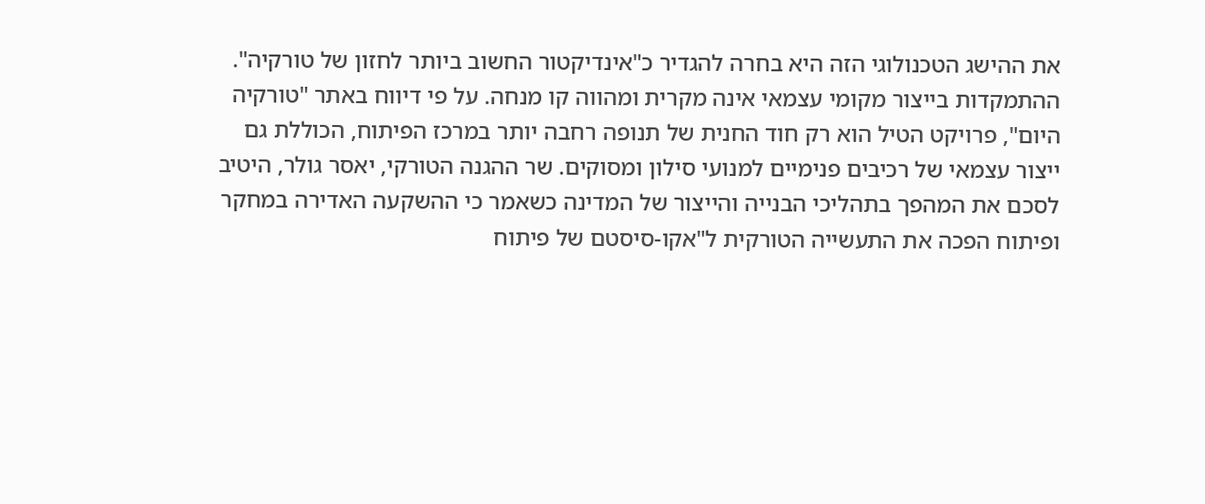את ההישג הטכנולוגי הזה היא בחרה להגדיר כ"אינדיקטור החשוב ביותר לחזון של טורקיה".
ההתמקדות בייצור מקומי עצמאי אינה מקרית ומהווה קו מנחה. על פי דיווח באתר "טורקיה היום", פרויקט הטיל הוא רק חוד החנית של תנופה רחבה יותר במרכז הפיתוח, הכוללת גם ייצור עצמאי של רכיבים פנימיים למנועי סילון ומסוקים. שר ההגנה הטורקי, יאסר גולר, היטיב לסכם את המהפך בתהליכי הבנייה והייצור של המדינה כשאמר כי ההשקעה האדירה במחקר ופיתוח הפכה את התעשייה הטורקית ל"אקו-סיסטם של פיתוח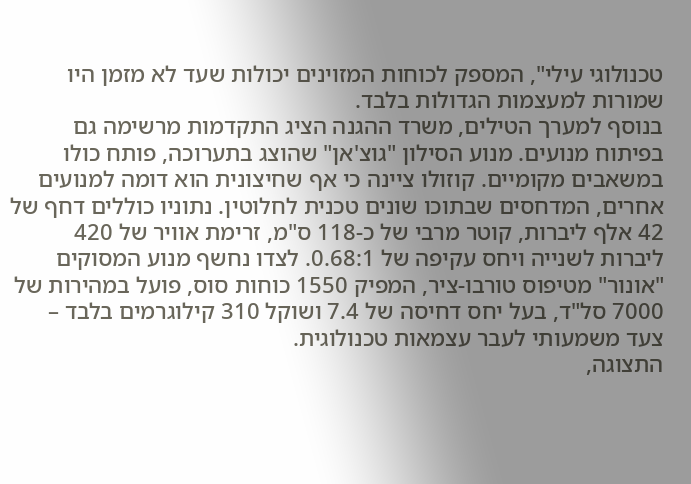טכנולוגי עילי", המספק לכוחות המזוינים יכולות שעד לא מזמן היו שמורות למעצמות הגדולות בלבד.
בנוסף למערך הטילים, משרד ההגנה הציג התקדמות מרשימה גם בפיתוח מנועים. מנוע הסילון "גוצ'אן" שהוצג בתערוכה, פותח כולו במשאבים מקומיים. קוזולו ציינה כי אף שחיצונית הוא דומה למנועים אחרים, המדחסים שבתוכו שונים טכנית לחלוטין. נתוניו כוללים דחף של 42 אלף ליברות, קוטר מרבי של כ-118 ס"מ, זרימת אוויר של 420 ליברות לשנייה ויחס עקיפה של 0.68:1. לצדו נחשף מנוע המסוקים "אונור" מטיפוס טורבו-ציר, המפיק 1550 כוחות סוס, פועל במהירות של 7000 סל"ד, בעל יחס דחיסה של 7.4 ושוקל 310 קילוגרמים בלבד – צעד משמעותי לעבר עצמאות טכנולוגית.
התצוגה,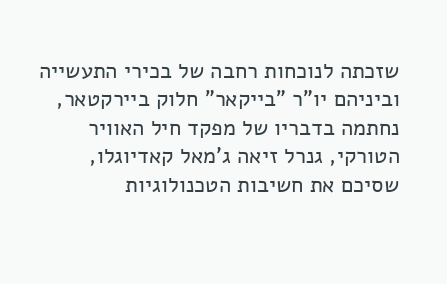שזכתה לנוכחות רחבה של בכירי התעשייה וביניהם יו"ר "בייקאר" חלוק ביירקטאר, נחתמה בדבריו של מפקד חיל האוויר הטורקי, גנרל זיאה ג'מאל קאדיוגלו, שסיכם את חשיבות הטכנולוגיות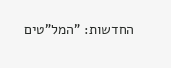החדשות: "המל"טים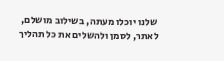שלנו יוכלו מעתה, בשילוב מושלם, לאתר, לסמן ולהשלים את כל תהליך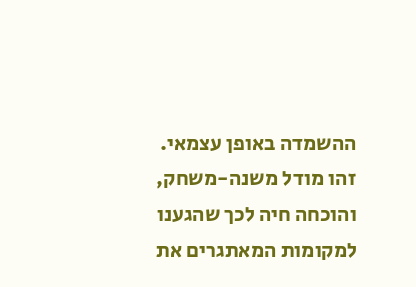ההשמדה באופן עצמאי. זהו מודל משנה-משחק, והוכחה חיה לכך שהגענו למקומות המאתגרים את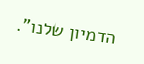הדמיון שלנו".